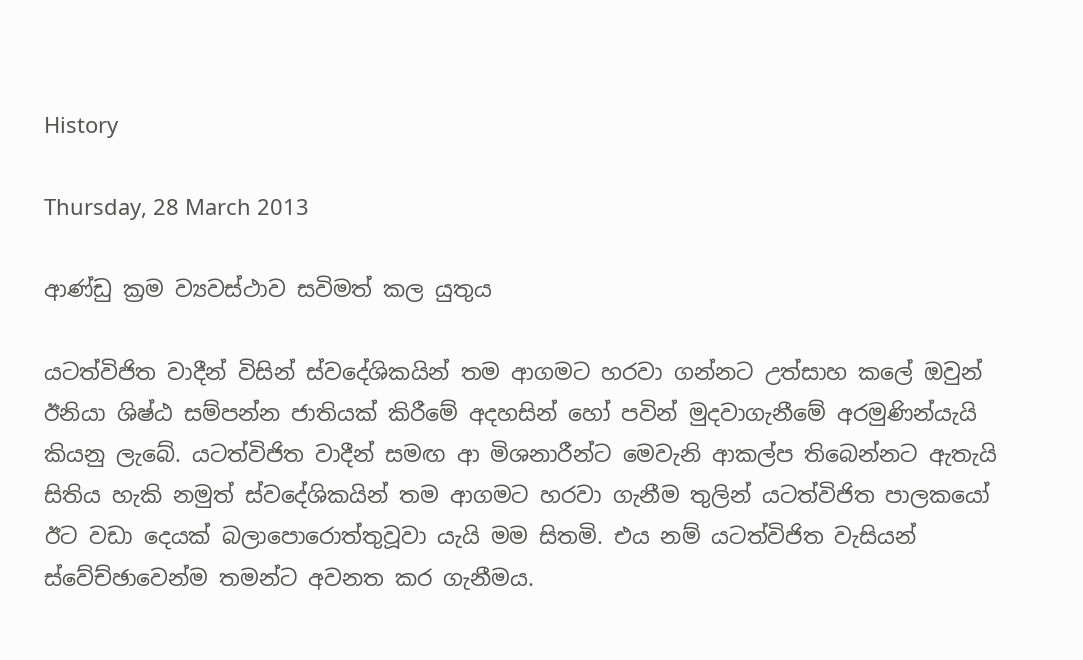History

Thursday, 28 March 2013

ආණ්ඩු ක්‍රම ව්‍යවස්ථාව සවිමත් කල යුතුය

යටත්විජිත වාදීන් විසින් ස්වදේශිකයින් තම ආගමට හරවා ගන්නට උත්සාහ කලේ ඔවුන් ඊනියා ශිෂ්ඨ සම්පන්න ජාතියක් කිරීමේ අදහසින් හෝ පවින් මුදවාගැනීමේ අරමුණින්යැයි කියනු ලැබේ. යටත්විජිත වාදීන් සමඟ ආ මිශනාරීන්ට මෙවැනි ආකල්ප තිබෙන්නට ඇතැයි සිතිය හැකි නමුත් ස්වදේශිකයින් තම ආගමට හරවා ගැනීම තුලින් යටත්විජිත පාලකයෝ ඊට වඩා දෙයක් බලාපොරොත්තුවූවා යැයි මම සිතමි. එය නම් යටත්විජිත වැසියන් ස්වේච්ඡාවෙන්ම තමන්ට අවනත කර ගැනීමය.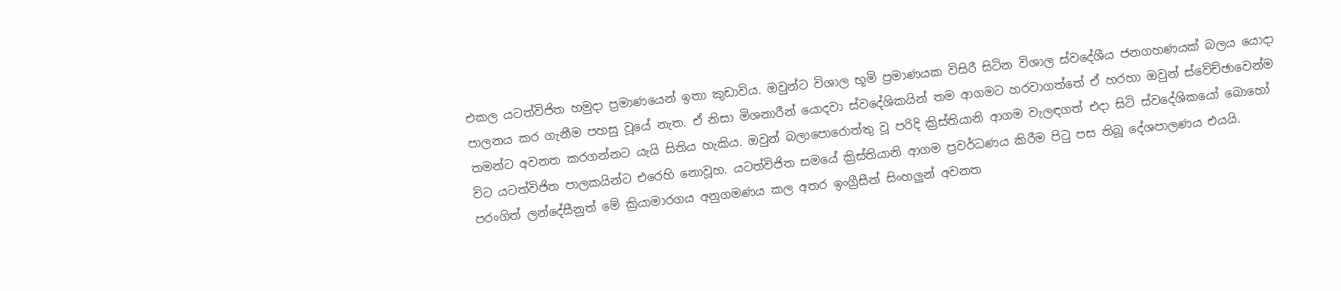එකල යටත්විජිත හමුදා ප්‍රමාණයෙන් ඉතා කුඩාවිය. ඔවුන්ට විශාල භූමි ප්‍රමාණයක විසිරී සිටින විශාල ස්වදේශීය ජනගහණයක් බලය යොදා පාලනය කර ගැනීම පහසු වූයේ නැත. ඒ නිසා මිශනාරීන් යොදවා ස්වදේශිකයින් තම ආගමට හරවාගත්තේ ඒ හරහා ඔවුන් ස්වේච්ඡාවෙන්ම තමන්ට අවනත කරගන්නට යැයි සිතිය හැකිය. ඔවුන් බලාපොරොත්තු වූ පරිදි ක්‍රිස්තියානි ආගම වැලඳගත් එදා සිටි ස්වදේශිකයෝ බොහෝ විට යටත්විජිත පාලකයින්ට එරෙහි නොවූහ. යටත්විජිත සමයේ ක්‍රිස්තියානි ආගම ප්‍රවර්ධණය කිරීම පිටු පස තිබූ දේශපාලණය එයයි. පරංගිත් ලන්දේසීනුත් මේ ක්‍රියාමාරගය අනුගමණය කල අතර ඉංග්‍රීසීන් සිංහලුන් අවනත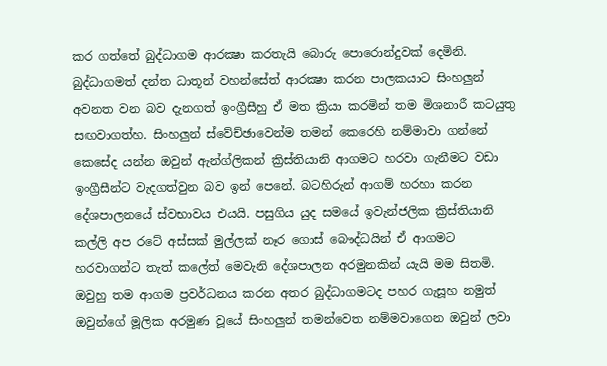කර ගත්තේ බුද්ධාගම ආරක්‍ෂා කරතැයි බොරු පොරොන්දුවක් දෙමිනි. බුද්ධාගමත් දන්ත ධාතූන් වහන්සේත් ආරක්‍ෂා කරන පාලකයාට සිංහලුන් අවනත වන බව දැනගත් ඉංග්‍රීසීහු ඒ මත ක්‍රියා කරමින් තම මිශනාරී කටයුතු සඟවාගත්හ. සිංහලුන් ස්වේච්ඡාවෙන්ම තමන් කෙරෙහි නම්මාවා ගන්නේ කෙසේද යන්න ඔවුන් ඇන්ග්ලිකන් ක්‍රිස්තියානි ආගමට හරවා ගැනීමට වඩා ඉංග්‍රීසීන්ට වැදගත්වුන බව ඉන් පෙනේ. බටහිරුන් ආගම් හරහා කරන දේශපාලනයේ ස්වභාවය එයයි. පසුගිය යුද සමයේ ඉවැන්ජලික ක්‍රිස්තියානි කල්ලි අප රටේ අස්සක් මුල්ලක් නෑර ගොස් බෞද්ධයින් ඒ ආගමට හරවාගන්ට තැත් කලේත් මෙවැනි දේශපාලන අරමුනකින් යැයි මම සිතමි. ඔවුහු තම ආගම ප්‍රවර්ධනය කරන අතර බුද්ධාගමටද පහර ගැසූහ නමුත් ඔවුන්ගේ මූලික අරමුණ වූයේ සිංහලුන් තමන්වෙත නම්මවාගෙන ඔවුන් ලවා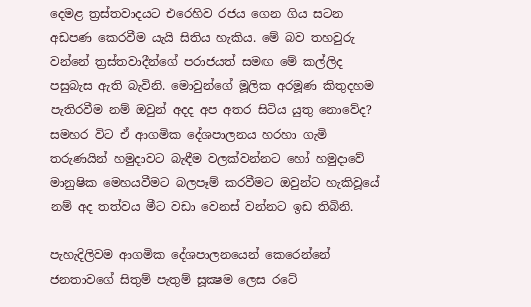දෙමළ ත්‍රස්තවාදයට එරෙහිව රජය ගෙන ගිය සටන අඩපණ කෙරවීම යැයි සිතිය හැකිය. මේ බව තහවුරු වන්නේ ත්‍රස්තවාදීන්ගේ පරාජයත් සමඟ මේ කල්ලිද පසුබැස ඇති බැවිනි. මොවුන්ගේ මූලික අරමූණ කිතුදහම පැතිරවීම නම් ඔවුන් අදද අප අතර සිටිය යුතු නොවේද? සමහර විට ඒ ආගමික දේශපාලනය හරහා ගැමි තරුණයින් හමුදාවට බැඳීම වලක්වන්නට හෝ හමුදාවේ මානුෂික මෙහයවීමට බලපෑම් කරවීමට ඔවුන්ට හැකිවූයේ නම් අද තත්වය මීට වඩා වෙනස් වන්නට ඉඩ තිබිනි.

පැහැදිලිවම ආගමික දේශපාලනයෙන් කෙරෙන්නේ ජනතාවගේ සිතුම් පැතුම් සූක්‍ෂම ලෙස රටේ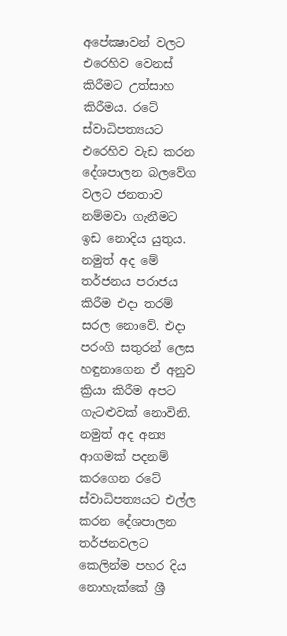අපේක්‍ෂාවන් වලට එරෙහිව වෙනස් කිරීමට උත්සාහ කිරීමය. රටේ ස්වාධිපත්‍යයට එරෙහිව වැඩ කරන දේශපාලන බලවේග වලට ජනතාව නම්මවා ගැනීමට ඉඩ නොදිය යුතුය. නමුත් අද මේ තර්ජනය පරාජය කිරීම එදා තරම් සරල නොවේ. එදා පරංගි සතුරන් ලෙස හඳුනාගෙන ඒ අනුව ක්‍රියා කිරීම අපට ගැටළුවක් නොවිනි. නමුත් අද අන්‍ය ආගමක් පදනම් කරගෙන රටේ ස්වාධිපත්‍යයට එල්ල කරන දේශපාලන තර්ජනවලට කෙලින්ම පහර දිය නොහැක්කේ ශ්‍රී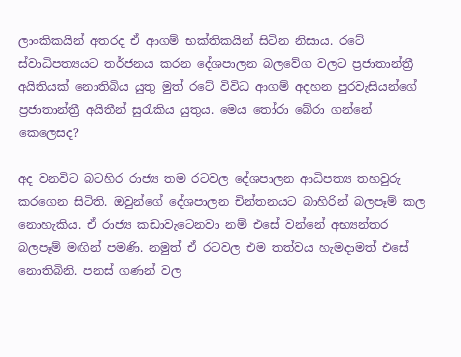ලාංකිකයින් අතරද ඒ ආගම් භක්තිකයින් සිටින නිසාය. රටේ ස්වාධිපත්‍යයට තර්ජනය කරන දේශපාලන බලවේග වලට ප්‍රජාතාන්ත්‍රී අයිතියක් නොතිබිය යුතු මුත් රටේ විවිධ ආගම් අදහන පුරවැසියන්ගේ ප්‍රජාතාන්ත්‍රී අයිතීන් සුරැකිය යුතුය. මෙය තෝරා බේරා ගන්නේ කෙලෙසද?

අද වනවිට බටහිර රාජ්‍ය තම රටවල දේශපාලන ආධිපත්‍ය තහවුරු කරගෙන සිටිති. ඔවුන්ගේ දේශපාලන චින්තනයට බාහිරින් බලපෑම් කල නොහැකිය. ඒ රාජ්‍ය කඩාවැටෙනවා නම් එසේ වන්නේ අභ්‍යන්තර බලපෑම් මඟින් පමණි. නමුත් ඒ රටවල එම තත්වය හැමදාමත් එසේ නොතිබිනි. පනස් ගණන් වල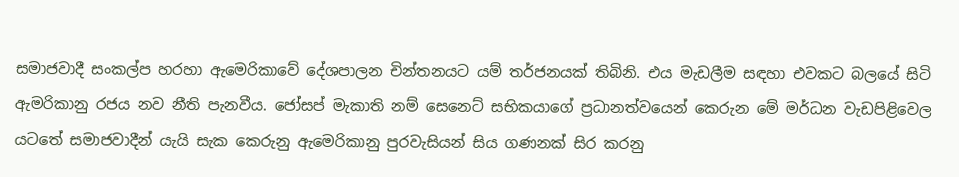සමාජවාදී සංකල්ප හරහා ඇමෙරිකාවේ දේශපාලන චින්තනයට යම් තර්ජනයක් තිබිනි. එය මැඩලීම සඳහා එවකට බලයේ සිටි ඇමරිකානු රජය නව නීති පැනවීය. ජෝසප් මැකාති නම් සෙනෙට් සභිකයාගේ ප්‍රධානත්වයෙන් කෙරුන මේ මර්ධන වැඩපිළිවෙල යටතේ සමාජවාදීන් යැයි සැක කෙරුනු ඇමෙරිකානු පුරවැසියන් සිය ගණනක් සිර කරනු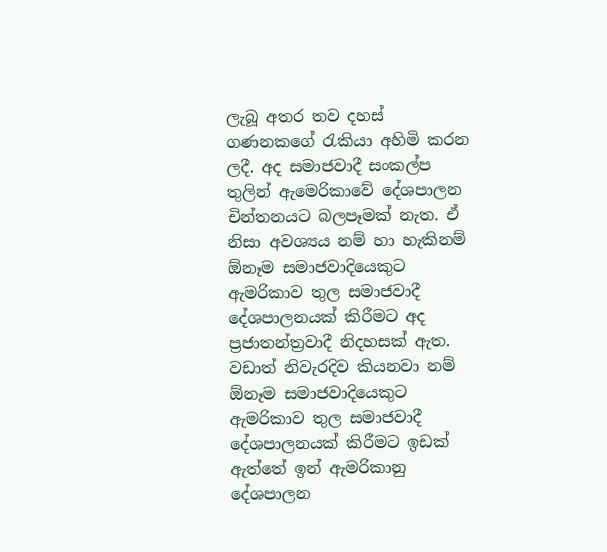ලැබූ අතර තව දහස් ගණනකගේ රැකියා අහිමි කරන ලදී. අද සමාජවාදී සංකල්ප තුලින් ඇමෙරිකාවේ දේශපාලන චින්තනයට බලපෑමක් නැත. ඒ නිසා අවශ්‍යය නම් හා හැකිනම් ඕනෑම සමාජවාදියෙකුට ඇමරිකාව තුල සමාජවාදී දේශපාලනයක් කිරීමට අද ප්‍රජාතන්ත්‍රවාදී නිදහසක් ඇත. වඩාත් නිවැරදිව කියනවා නම් ඕනෑම සමාජවාදියෙකුට ඇමරිකාව තුල සමාජවාදී දේශපාලනයක් කිරීමට ඉඩක් ඇත්තේ ඉන් ඇමරිකානු දේශපාලන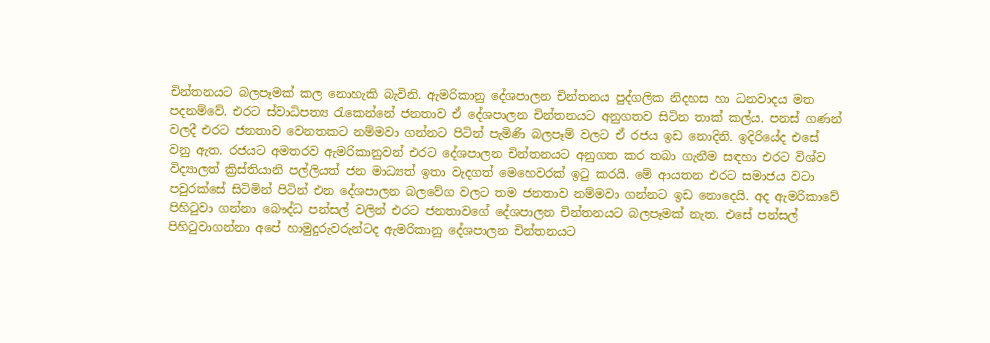චින්තනයට බලපෑමක් කල නොහැකි බැවිනි. ඇමරිකානු දේශපාලන චින්තනය පුද්ගලික නිදහස හා ධනවාදය මත පදනම්වේ. එරට ස්වාධිපත්‍ය රැකෙන්නේ ජනතාව ඒ දේශපාලන චින්තනයට අනුගතව සිටින තාක් කල්ය. පනස් ගණන් වලදී එරට ජනතාව වෙනතකට නම්මවා ගන්නට පිටින් පැමිණි බලපෑම් වලට ඒ රජය ඉඩ නොදිනි. ඉදිරියේද එසේ වනු ඇත. රජයට අමතරව ඇමරිකානුවන් එරට දේශපාලන චින්තනයට අනුගත කර තබා ගැනීම සඳහා එරට විශ්ව විද්‍යාලත් ක්‍රිස්තියානි පල්ලියත් ජන මාධ්‍යත් ඉතා වැදගත් මෙහෙවරක් ඉටු කරයි. මේ ආයතන එරට සමාජය වටා පවුරක්සේ සිටිමින් පිටින් එන දේශපාලන බලවේග වලට තම ජනතාව නම්මවා ගන්නට ඉඩ නොදෙයි. අද ඇමරිකාවේ පිහිටුවා ගන්නා බෞද්ධ පන්සල් වලින් එරට ජනතාවගේ දේශපාලන චින්තනයට බලපෑමක් නැත. එසේ පන්සල් පිහිටුවාගන්නා අපේ හාමුදුරුවරුන්ටද ඇමරිකානු දේශපාලන චින්තනයට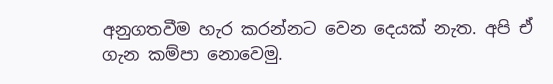අනුගතවීම හැර කරන්නට වෙන දෙයක් නැත. අපි ඒ ගැන කම්පා නොවෙමු.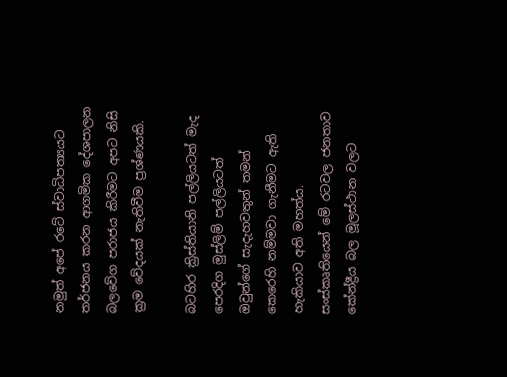නමුත් අපේ රටේ ස්වාධිපත්‍යයට තර්ජනය කරන ආගමික දේශපාලන බලවේග පරාජය කිරීමට අපට නිසි ක්‍රම වේදයක් නැතිවීම ප්‍රශ්ණයකි.

බටහිර ක්‍රිස්තියානි පල්ලියටත් මැද පෙරදිග මුස්ලිම් පල්ලියටත් ඔවුන්ගේ සැදැහවතුන් තමන් කෙරෙහි නම්මවා ගැනීමට ඇති හැකියාව අති මහත්ය. සංස්කෘතියෙන් මේ රටවල ජනතාව කේන්ද්‍රීය බල මූලස්ථාන වලට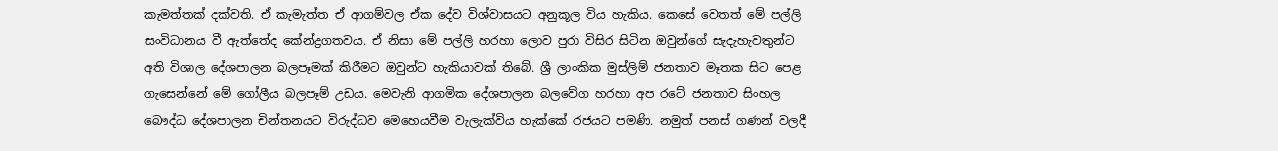කැමත්තක් දක්වති. ඒ කැමැත්ත ඒ ආගම්වල ඒක දේව විශ්වාසයට අනුකූල විය හැකිය. කෙසේ වෙතත් මේ පල්ලි සංවිධානය වී ඇත්තේද කේන්ද්‍රගතවය. ඒ නිසා මේ පල්ලි හරහා ලොව පුරා විසිර සිටින ඔවුන්ගේ සැදැහැවතුන්ට අති විශාල දේශපාලන බලපෑමක් කිරීමට ඔවුන්ට හැකියාවක් තිබේ. ශ්‍රී ලාංකික මුස්ලිම් ජනතාව මෑතක සිට පෙළ ගැසෙන්නේ මේ ගෝලීය බලපෑම් උඩය. මෙවැනි ආගමික දේශපාලන බලවේග හරහා අප රටේ ජනතාව සිංහල බෞද්ධ දේශපාලන චින්තනයට විරුද්ධව මෙහෙයවීම වැලැක්විය හැක්කේ රජයට පමණි. නමුත් පනස් ගණන් වලදී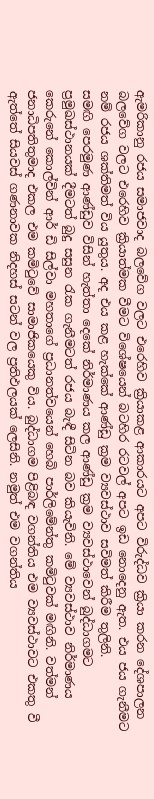ඇමරිකානු රජය සමාජවාද බලවේග වලට එරෙහිව ක්‍රියාකළ ආකාරයට අපට විරුද්ධව ක්‍රියා කරන දේශපාලන බලවේග වලට එරෙහිව ක්‍රියාත්මක වීමට විශේෂයෙන් බටහිර රටවල් අපට ඉඩ නොදෙනු ඇත. එය ජය ගැනීමට නම් රජය ශක්තිමත් විය යුතුය. අද එය කළ හැක්කේ ආණ්ඩු ක්‍රම ව්‍යවස්ථාව සවිමත් කිරීම තුලිනි.
සමඟි පෙරමුණ ආණ්ඩුව විසින් හැත්තා දෙකේ නිර්මාණය කල ආණ්ඩු ක්‍රම ව්‍යවස්ථාවෙන් බුද්ධාගමට ප්‍රමුඛස්ථානයක් දීමටත් බුදු සසුන රැක ගැනීමටත් රජය බැඳී සිටින බව කියැවිනි. මේ ව්‍යවස්ථාව නිර්මාණය කෙරුනේ කොල්වින් ආර් ඩි සිල්වා මහතාගේ ප්‍රධානත්වයෙන් හෙබි පාර්ලිමේන්තු කමිටුවක් මඟිනි. වත්මන් ජනාධිපතිතුමාද එකල එම කමිටුවේ සාමාජිකයෙකු විය. බුද්ධාගම පිළිබඳ වගන්තිය එම ව්‍යවස්ථාවට එකතු වී ඇත්තේ සියවස් ගණනාවක නිදහස් සටන් වල ප්‍රතිඵලයක් ලෙසිනි. නමුත් එම වගන්තිය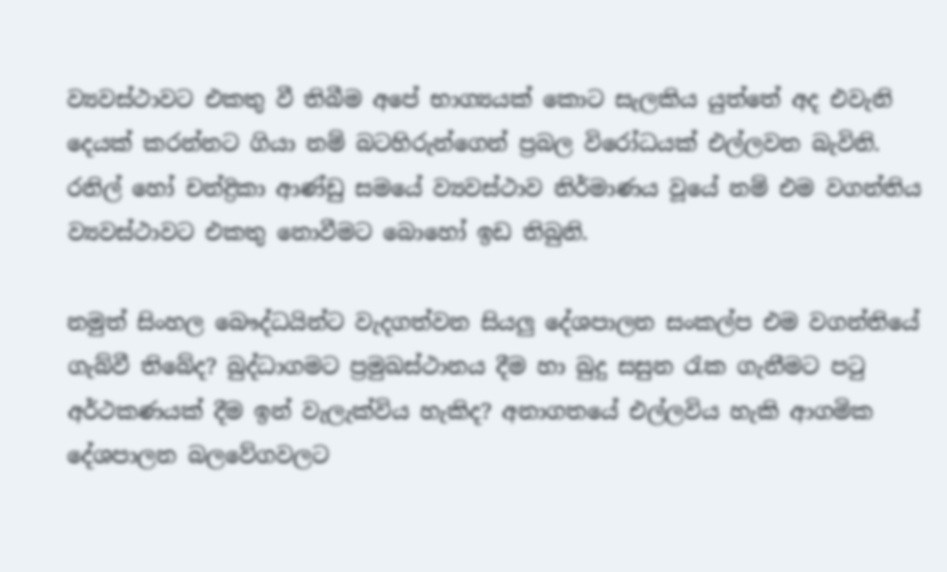ව්‍යවස්ථාවට එකතු වී තිබීම අපේ භාග්‍යයක් කොට සැලකිය යුත්තේ අද එවැනි දෙයක් කරන්නට ගියා නම් බටහිරුන්ගෙන් ප්‍රබල විරෝධයක් එල්ලවන බැවිනි. රනිල් හෝ චන්ද්‍රිකා ආණ්ඩු සමයේ ව්‍යවස්ථාව නිර්මාණය වූයේ නම් එම වගන්තිය ව්‍යවස්ථාවට එකතු නොවීමට බොහෝ ඉඩ තිබුනි.

නමුත් සිංහල බෞද්ධයින්ට වැදගත්වන සියලු දේශපාලන සංකල්ප එම වගන්තියේ ගැබ්වී තිබේද? බුද්ධාගමට ප්‍රමුඛස්ථානය දීම හා බුදු සසුන රැක ගැනීමට පටු අර්ථකණයක් දීම ඉන් වැලැක්විය හැකිද? අනාගතයේ එල්ලවිය හැකි ආගමික දේශපාලන බලවේගවලට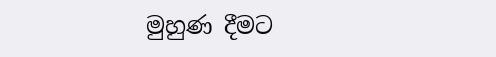මුහුණ දීමට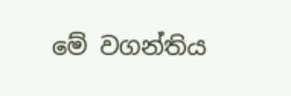මේ වගන්තිය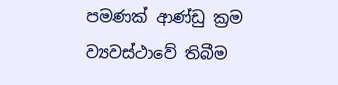පමණක් ආණ්ඩු ක්‍රම ව්‍යවස්ථාවේ තිබීම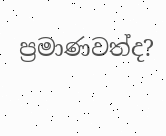ප්‍රමාණවත්ද?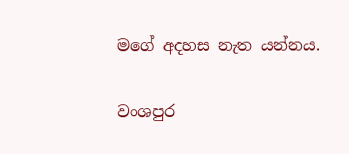මගේ අදහස නැත යන්නය.

වංශපුර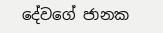දේවගේ ජානක